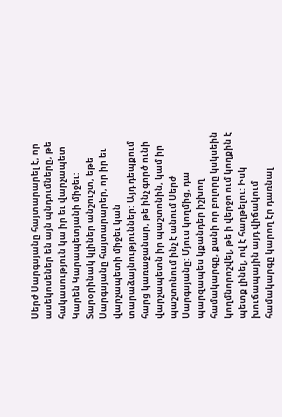Սերժ Սարգսյանը հայտարարել է, որ ասեկոսեներ են այն պնդումները, թե հակասություն կա իր եւ վարչապետ Կարեն Կարապետյանի միջեւ: Տարօրինակ կլիներ անշուշտ, եթե Սարգսյանը հայտարարեր, որ իր եւ վարչապետի միջեւ կան տարաձայնություններ: Այդ դեպքում հարց կառաջանար, թե ինչ գործ ունի վարչապետն իր պաշտոնին, կամ իր պաշտոնում ինչ է անում Սերժ Սարգսյանը: Մյուս կողմից, դա պարզապես կքանդեր իշխող համակարգը, քանի որ բոլորը կսկսեին կողմնորոշվել, թե ի վերջո ում կողքին է պետք լինել, ով է հաղթելու: Իսկ խուճապային այդ վիճակում համակարգը կարող էր դառնալ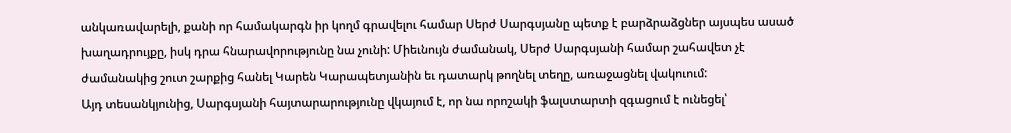անկառավարելի, քանի որ համակարգն իր կողմ գրավելու համար Սերժ Սարգսյանը պետք է բարձրաձցներ այսպես ասած խաղադրույքը, իսկ դրա հնարավորությունը նա չունի: Միեւնույն ժամանակ, Սերժ Սարգսյանի համար շահավետ չէ ժամանակից շուտ շարքից հանել Կարեն Կարապետյանին եւ դատարկ թողնել տեղը, առաջացնել վակուում:
Այդ տեսանկյունից, Սարգսյանի հայտարարությունը վկայում է, որ նա որոշակի ֆալստարտի զգացում է ունեցել՝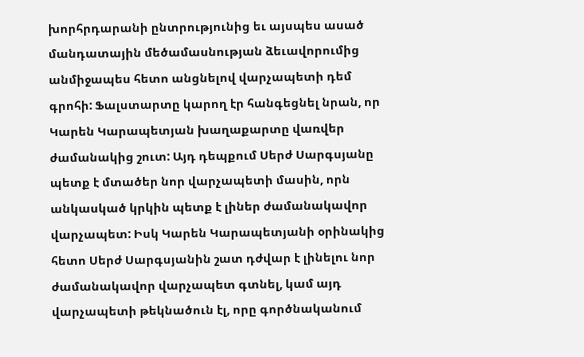խորհրդարանի ընտրությունից եւ այսպես ասած մանդատային մեծամասնության ձեւավորումից անմիջապես հետո անցնելով վարչապետի դեմ գրոհի: Ֆալստարտը կարող էր հանգեցնել նրան, որ Կարեն Կարապետյան խաղաքարտը վառվեր ժամանակից շուտ: Այդ դեպքում Սերժ Սարգսյանը պետք է մտածեր նոր վարչապետի մասին, որն անկասկած կրկին պետք է լիներ ժամանակավոր վարչապետ: Իսկ Կարեն Կարապետյանի օրինակից հետո Սերժ Սարգսյանին շատ դժվար է լինելու նոր ժամանակավոր վարչապետ գտնել, կամ այդ վարչապետի թեկնածուն էլ, որը գործնականում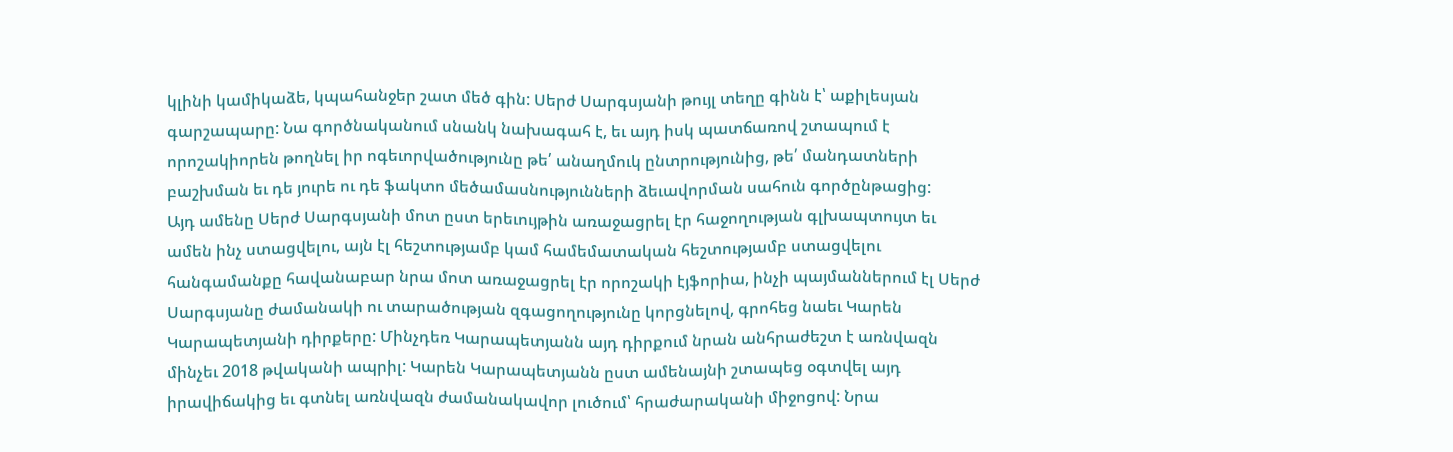կլինի կամիկաձե, կպահանջեր շատ մեծ գին: Սերժ Սարգսյանի թույլ տեղը գինն է՝ աքիլեսյան գարշապարը: Նա գործնականում սնանկ նախագահ է, եւ այդ իսկ պատճառով շտապում է որոշակիորեն թողնել իր ոգեւորվածությունը թե՛ անաղմուկ ընտրությունից, թե՛ մանդատների բաշխման եւ դե յուրե ու դե ֆակտո մեծամասնությունների ձեւավորման սահուն գործընթացից:
Այդ ամենը Սերժ Սարգսյանի մոտ ըստ երեւույթին առաջացրել էր հաջողության գլխապտույտ եւ ամեն ինչ ստացվելու, այն էլ հեշտությամբ կամ համեմատական հեշտությամբ ստացվելու հանգամանքը հավանաբար նրա մոտ առաջացրել էր որոշակի էյֆորիա, ինչի պայմաններում էլ Սերժ Սարգսյանը ժամանակի ու տարածության զգացողությունը կորցնելով, գրոհեց նաեւ Կարեն Կարապետյանի դիրքերը: Մինչդեռ Կարապետյանն այդ դիրքում նրան անհրաժեշտ է առնվազն մինչեւ 2018 թվականի ապրիլ: Կարեն Կարապետյանն ըստ ամենայնի շտապեց օգտվել այդ իրավիճակից եւ գտնել առնվազն ժամանակավոր լուծում՝ հրաժարականի միջոցով: Նրա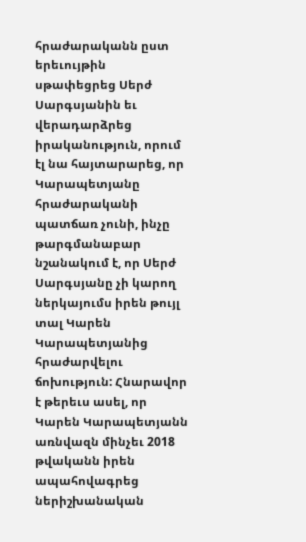հրաժարականն ըստ երեւույթին սթափեցրեց Սերժ Սարգսյանին եւ վերադարձրեց իրականություն, որում էլ նա հայտարարեց, որ Կարապետյանը հրաժարականի պատճառ չունի, ինչը թարգմանաբար նշանակում է, որ Սերժ Սարգսյանը չի կարող ներկայումս իրեն թույլ տալ Կարեն Կարապետյանից հրաժարվելու ճոխություն: Հնարավոր է թերեւս ասել, որ Կարեն Կարապետյանն առնվազն մինչեւ 2018 թվականն իրեն ապահովագրեց ներիշխանական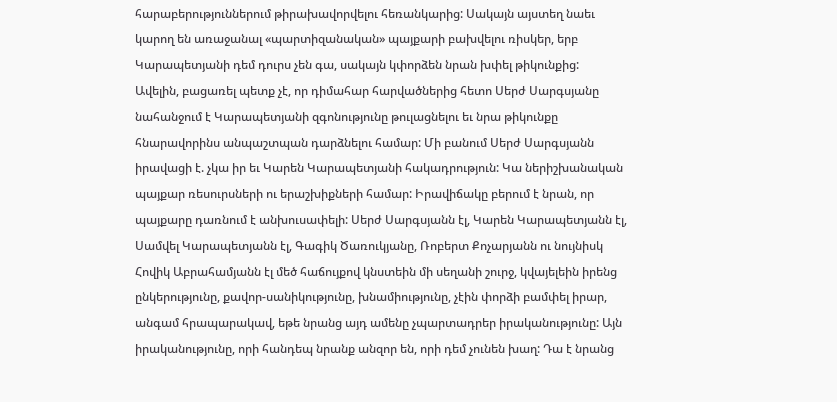հարաբերություններում թիրախավորվելու հեռանկարից: Սակայն այստեղ նաեւ կարող են առաջանալ «պարտիզանական» պայքարի բախվելու ռիսկեր, երբ Կարապետյանի դեմ դուրս չեն գա, սակայն կփորձեն նրան խփել թիկունքից:
Ավելին, բացառել պետք չէ, որ դիմահար հարվածներից հետո Սերժ Սարգսյանը նահանջում է Կարապետյանի զգոնությունը թուլացնելու եւ նրա թիկունքը հնարավորինս անպաշտպան դարձնելու համար: Մի բանում Սերժ Սարգսյանն իրավացի է. չկա իր եւ Կարեն Կարապետյանի հակադրություն: Կա ներիշխանական պայքար ռեսուրսների ու երաշխիքների համար: Իրավիճակը բերում է նրան, որ պայքարը դառնում է անխուսափելի: Սերժ Սարգսյանն էլ, Կարեն Կարապետյանն էլ, Սամվել Կարապետյանն էլ, Գագիկ Ծառուկյանը, Ռոբերտ Քոչարյանն ու նույնիսկ Հովիկ Աբրահամյանն էլ մեծ հաճույքով կնստեին մի սեղանի շուրջ, կվայելեին իրենց ընկերությունը, քավոր-սանիկությունը, խնամիությունը, չէին փորձի բամփել իրար, անգամ հրապարակավ, եթե նրանց այդ ամենը չպարտադրեր իրականությունը: Այն իրականությունը, որի հանդեպ նրանք անզոր են, որի դեմ չունեն խաղ: Դա է նրանց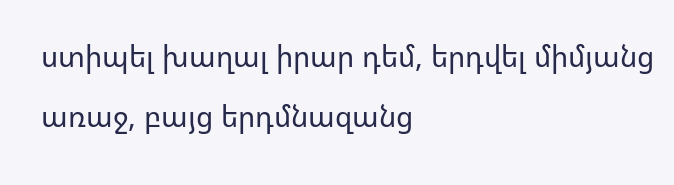ստիպել խաղալ իրար դեմ, երդվել միմյանց առաջ, բայց երդմնազանց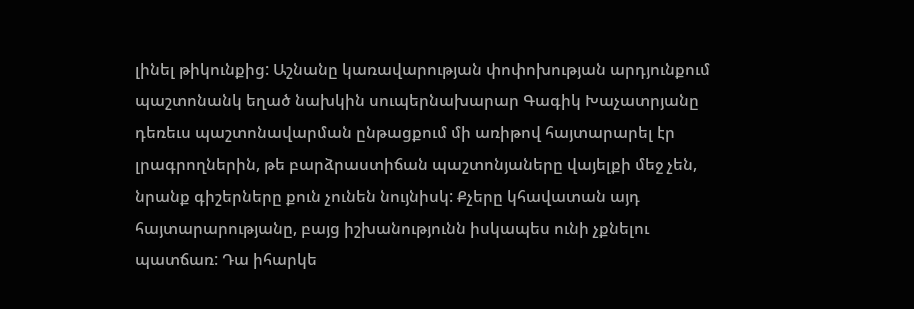լինել թիկունքից: Աշնանը կառավարության փոփոխության արդյունքում պաշտոնանկ եղած նախկին սուպերնախարար Գագիկ Խաչատրյանը դեռեւս պաշտոնավարման ընթացքում մի առիթով հայտարարել էր լրագրողներին, թե բարձրաստիճան պաշտոնյաները վայելքի մեջ չեն, նրանք գիշերները քուն չունեն նույնիսկ: Քչերը կհավատան այդ հայտարարությանը, բայց իշխանությունն իսկապես ունի չքնելու պատճառ: Դա իհարկե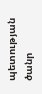պետության ծանր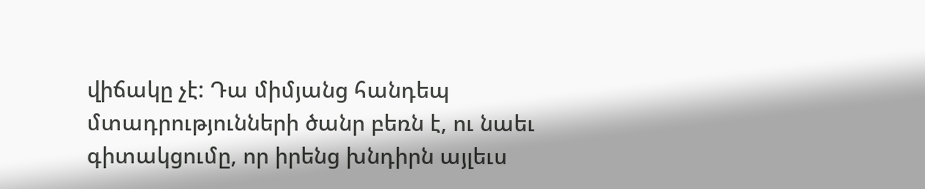վիճակը չէ: Դա միմյանց հանդեպ մտադրությունների ծանր բեռն է, ու նաեւ գիտակցումը, որ իրենց խնդիրն այլեւս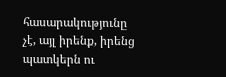հասարակությունը չէ, այլ իրենք, իրենց պատկերն ու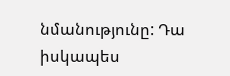նմանությունը: Դա իսկապես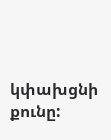կփախցնի քունը: